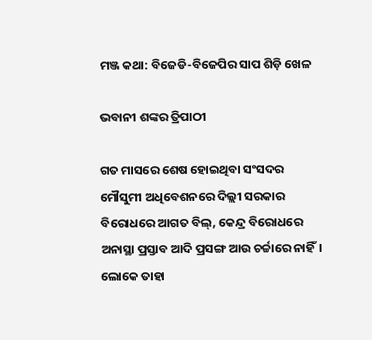ମଞ୍ଜ କଥା: ବିଜେଡି-ବିଜେପିର ସାପ ଶିଡ଼ି ଖେଳ

ଭବାନୀ ଶଙ୍କର ତ୍ରିପାଠୀ

ଗତ ମାସରେ ଶେଷ ହୋଇଥିବା ସଂସଦର ମୌସୁମୀ ଅଧିବେଶନରେ ଦିଲ୍ଲୀ ସରକାର ବିରୋଧରେ ଆଗତ ବିଲ୍, କେନ୍ଦ୍ର ବିରୋଧରେ ଅନାସ୍ଥା ପ୍ରସ୍ତାବ ଆଦି ପ୍ରସଙ୍ଗ ଆଉ ଚର୍ଚ୍ଚାରେ ନାହିଁ। ଲୋକେ ତାହା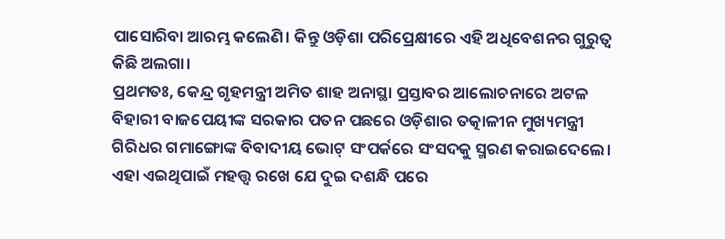ପାସୋରିବା ଆରମ୍ଭ କଲେଣି। କିନ୍ତୁ ଓଡ଼ିଶା ପରିପ୍ରେକ୍ଷୀରେ ଏହି ଅଧିବେଶନର ଗୁରୁତ୍ବ କିଛି ଅଲଗା।
ପ୍ରଥମତଃ, କେନ୍ଦ୍ର ଗୃହମନ୍ତ୍ରୀ ଅମିତ ଶାହ ଅନାସ୍ଥା ପ୍ରସ୍ତାବର ଆଲୋଚନାରେ ଅଟଳ ବିହାରୀ ବାଜପେୟୀଙ୍କ ସରକାର ପତନ ପଛରେ ଓଡ଼ିଶାର ତତ୍କାଳୀନ ମୁଖ୍ୟମନ୍ତ୍ରୀ ଗିରିଧର ଗମାଙ୍ଗୋଙ୍କ ବିବାଦୀୟ ଭୋଟ୍ ସଂପର୍କରେ ସଂସଦକୁ ସ୍ମରଣ କରାଇଦେଲେ। ଏହା ଏଇଥିପାଇଁ ମହତ୍ତ୍ବ ରଖେ ଯେ ଦୁଇ ଦଶନ୍ଧି ପରେ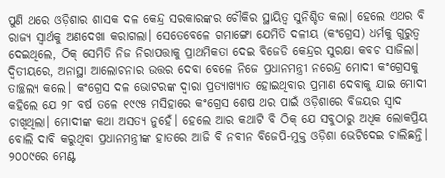ପୁଣି ଥରେ ଓଡ଼ିଶାର ଶାସକ ଦଳ କେନ୍ଦ୍ର ସରକାରଙ୍କର ଚୌକିର ସ୍ଥାୟିତ୍ବ ସୁନିଶ୍ଚିତ କଲା। ହେଲେ ଏଥର ବି ରାଜ୍ୟ ସ୍ବାର୍ଥକୁ ଅଣଦେଖା କରାଗଲା। ସେତେବେଳେ ଗମାଙ୍ଗୋ ଯେମିତି ଦଳୀୟ (କଂଗ୍ରେସ) ଧର୍ମକୁ ଗୁରୁତ୍ବ ଦେଇଥିଲେ, ଠିକ୍ ସେମିତି ନିଜ ନିରାପତ୍ତାକୁ ପ୍ରାଥମିକତା ଦେଇ ବିଜେଡି କେନ୍ଦ୍ରର ସୁରକ୍ଷା କବଚ ସାଜିଲା।
ଦ୍ବିତୀୟରେ, ଅନାସ୍ଥା ଆଲୋଚନାର ଉତ୍ତର ଦେବା ବେଳେ ନିଜେ ପ୍ରଧାନମନ୍ତ୍ରୀ ନରେନ୍ଦ୍ର ମୋଦୀ କଂଗ୍ରେସକୁ ତାଚ୍ଛଲ୍ୟ କଲେ। କଂଗ୍ରେସ ଦଳ ଭୋଟରଙ୍କ ଦ୍ବାରା ପ୍ରତ୍ୟାଖ୍ୟାତ ହୋଇଥିବାର ପ୍ରମାଣ ଦେବାକୁ ଯାଇ ମୋଦୀ କହିଲେ ଯେ ୨୮ ବର୍ଷ ତଳେ ୧୯୯୫ ମସିହାରେ କଂଗ୍ରେସ ଶେଷ ଥର ପାଇଁ ଓଡ଼ିଶାରେ ବିଜୟର ସ୍ବାଦ ଚାଖିଥିଲା। ମୋଦୀଙ୍କ କଥା ଅସତ୍ୟ ନୁହେଁ। ହେଲେ ଆର କଥାଟି ବି ଠିକ୍‌ ଯେ ସବୁଠାରୁ ଅଧିକ ଲୋକପ୍ରିୟ ବୋଲି ଦାବି କରୁଥିବା ପ୍ରଧାନମନ୍ତ୍ରୀଙ୍କ ହାତରେ ଆଜି ବି ନବୀନ ବିଜେପି-ମୁକ୍ତ ଓଡ଼ିଶା ଭେଟିଦେଇ ଚାଲିଛନ୍ତି। ୨୦୦୯ରେ ମେଣ୍ଟ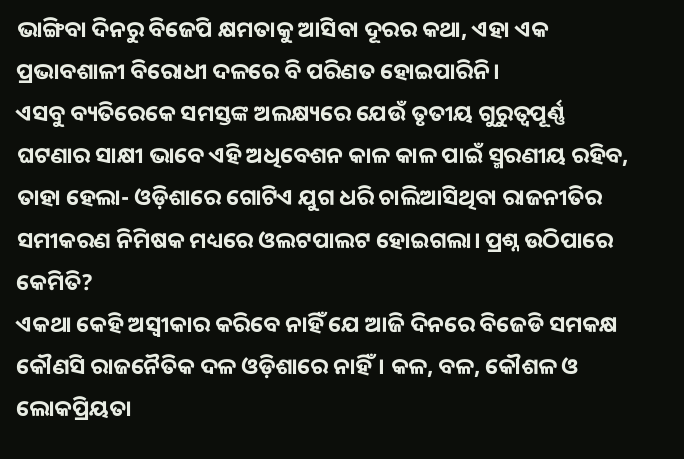ଭାଙ୍ଗିବା ଦିନରୁ ବିଜେପି କ୍ଷମତାକୁ ଆସିବା ଦୂରର କଥା, ଏହା ଏକ ପ୍ରଭାବଶାଳୀ ବିରୋଧୀ ଦଳରେ ବି ପରିଣତ ହୋଇପାରିନି।
ଏସବୁ ବ୍ୟତିରେକେ ସମସ୍ତଙ୍କ ଅଲକ୍ଷ୍ୟରେ ଯେଉଁ ତୃତୀୟ ଗୁରୁତ୍ବପୂର୍ଣ୍ଣ ଘଟଣାର ସାକ୍ଷୀ ଭାବେ ଏହି ଅଧିବେଶନ କାଳ କାଳ ପାଇଁ ସ୍ମରଣୀୟ ରହିବ, ତାହା ହେଲା- ଓଡ଼ିଶାରେ ଗୋଟିଏ ଯୁଗ ଧରି ଚାଲିଆସିଥିବା ରାଜନୀତିର ସମୀକରଣ ନିମିଷକ ମଧ୍ୟରେ ଓଲଟପାଲଟ ହୋଇଗଲା। ପ୍ରଶ୍ନ ଉଠିପାରେ କେମିତି?
ଏକଥା କେହି ଅସ୍ବୀକାର କରିବେ ନାହିଁ ଯେ ଆଜି ଦିନରେ ବିଜେଡି ସମକକ୍ଷ କୌଣସି ରାଜନୈତିକ ଦଳ ଓଡ଼ିଶାରେ ନାହିଁ। କଳ, ବଳ, କୌଶଳ ଓ ଲୋକପ୍ରିୟତା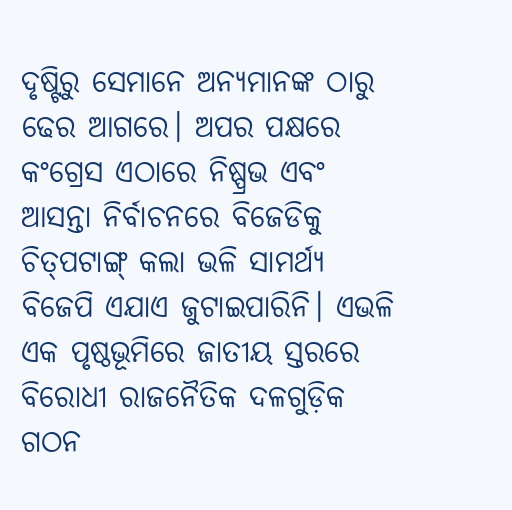ଦୃଷ୍ଟିରୁ ସେମାନେ ଅନ୍ୟମାନଙ୍କ ଠାରୁ ଢେର ଆଗରେ। ଅପର ପକ୍ଷରେ କଂଗ୍ରେସ ଏଠାରେ ନିଷ୍ପ୍ରଭ ଏବଂ ଆସନ୍ତା ନିର୍ବାଚନରେ ବିଜେଡିକୁ ଚିତ୍‌ପଟାଙ୍ଗ୍‌ କଲା ଭଳି ସାମର୍ଥ୍ୟ ବିଜେପି ଏଯାଏ ଜୁଟାଇପାରିନି। ଏଭଳି ଏକ ପୃଷ୍ଠଭୂମିରେ ଜାତୀୟ ସ୍ତରରେ ବିରୋଧୀ ରାଜନୈତିକ ଦଳଗୁଡ଼ିକ ଗଠନ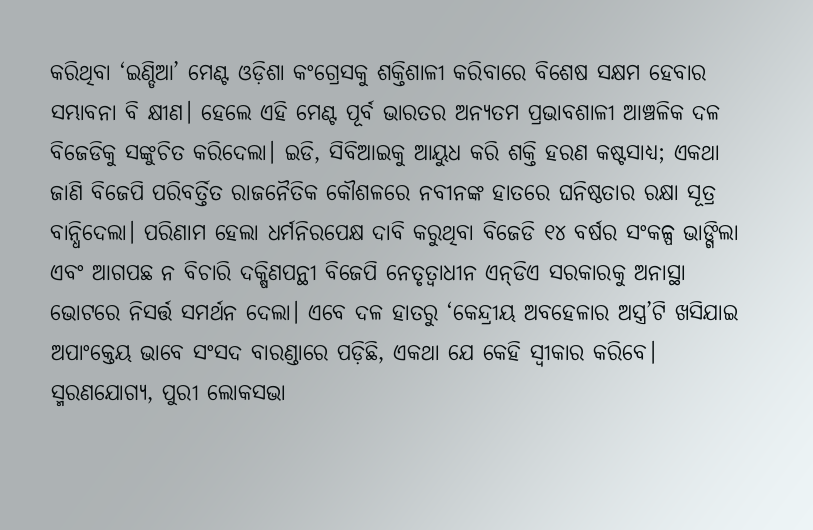କରିଥିବା ‘ଇଣ୍ଡିଆ’ ମେଣ୍ଟ ଓଡ଼ିଶା କଂଗ୍ରେସକୁ ଶକ୍ତିଶାଳୀ କରିବାରେ ବିଶେଷ ସକ୍ଷମ ହେବାର ସମ୍ଭାବନା ବି କ୍ଷୀଣ। ହେଲେ ଏହି ମେଣ୍ଟ ପୂର୍ବ ଭାରତର ଅନ୍ୟତମ ପ୍ରଭାବଶାଳୀ ଆଞ୍ଚଳିକ ଦଳ ବିଜେଡିକୁ ସଙ୍କୁଚିତ କରିଦେଲା। ଇଡି, ସିବିଆଇକୁ ଆୟୁଧ କରି ଶକ୍ତି ହରଣ କଷ୍ଟସାଧ୍ୟ; ଏକଥା ଜାଣି ବିଜେପି ପରିବର୍ତ୍ତିତ ରାଜନୈତିକ କୌଶଳରେ ନବୀନଙ୍କ ହାତରେ ଘନିଷ୍ଠତାର ରକ୍ଷା ସୂତ୍ର ବାନ୍ଧିଦେଲା। ପରିଣାମ ହେଲା ଧର୍ମନିରପେକ୍ଷ ଦାବି କରୁଥିବା ବିଜେଡି ୧୪ ବର୍ଷର ସଂକଳ୍ପ ଭାଙ୍ଗିଲା ଏବଂ ଆଗପଛ ନ ବିଚାରି ଦକ୍ଷିଣପନ୍ଥୀ ବିଜେପି ନେତୃତ୍ବାଧୀନ ଏନ୍‌ଡିଏ ସରକାରକୁ ଅନାସ୍ଥା ଭୋଟରେ ନିସର୍ତ୍ତ ସମର୍ଥନ ଦେଲା। ଏବେ ଦଳ ହାତରୁ ‘କେନ୍ଦ୍ରୀୟ ଅବହେଳାର ଅସ୍ତ୍ର’ଟି ଖସିଯାଇ ଅପାଂକ୍ତେୟ ଭାବେ ସଂସଦ ବାରଣ୍ଡାରେ ପଡ଼ିଛି, ଏକଥା ଯେ କେହି ସ୍ବୀକାର କରିବେ।
ସ୍ମରଣଯୋଗ୍ୟ, ପୁରୀ ଲୋକସଭା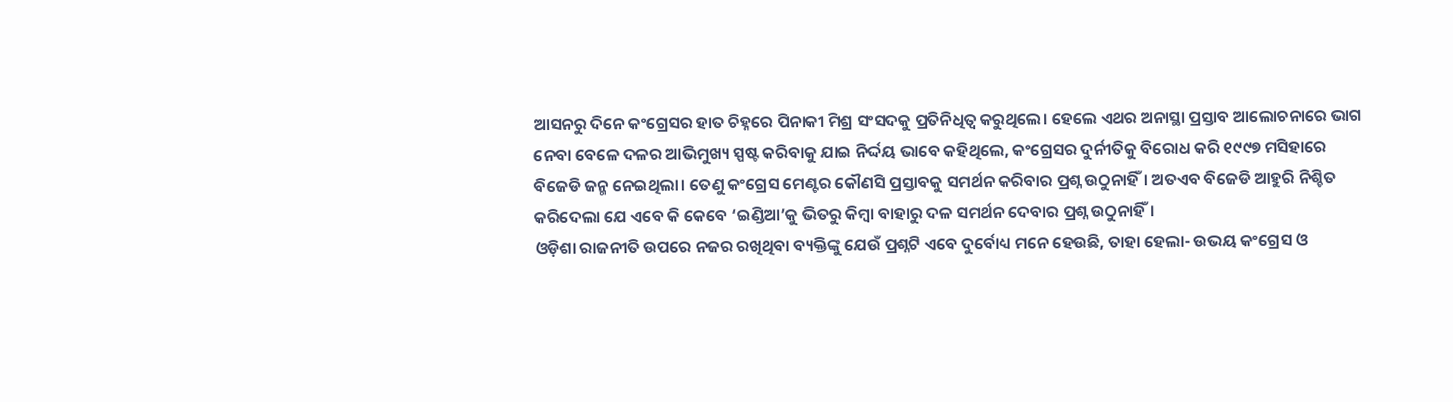ଆସନରୁ ଦିନେ କଂଗ୍ରେସର ହାତ ଚିହ୍ନରେ ପିନାକୀ ମିଶ୍ର ସଂସଦକୁ ପ୍ରତିନିଧିତ୍ବ କରୁଥିଲେ। ହେଲେ ଏଥର ଅନାସ୍ଥା ପ୍ରସ୍ତାବ ଆଲୋଚନାରେ ଭାଗ ନେବା ବେଳେ ଦଳର ଆଭିମୁଖ୍ୟ ସ୍ପଷ୍ଟ କରିବାକୁ ଯାଇ ନିର୍ଦ୍ଦୟ ଭାବେ କହିଥିଲେ, କଂଗ୍ରେସର ଦୁର୍ନୀତିକୁ ବିରୋଧ କରି ୧୯୯୭ ମସିହାରେ ବିଜେଡି ଜନ୍ମ ନେଇଥିଲା। ତେଣୁ କଂଗ୍ରେସ ମେଣ୍ଟର କୌଣସି ପ୍ରସ୍ତାବକୁ ସମର୍ଥନ କରିବାର ପ୍ରଶ୍ନ ଉଠୁନାହିଁ। ଅତଏବ ବିଜେଡି ଆହୁରି ନିଶ୍ଚିତ କରିଦେଲା ଯେ ଏବେ କି କେବେ ‘ଇଣ୍ଡିଆ’କୁ ଭିତରୁ କିମ୍ବା ବାହାରୁ ଦଳ ସମର୍ଥନ ଦେବାର ପ୍ରଶ୍ନ ଉଠୁନାହିଁ।
ଓଡ଼ିଶା ରାଜନୀତି ଉପରେ ନଜର ରଖିଥିବା ବ୍ୟକ୍ତିଙ୍କୁ ଯେଉଁ ପ୍ରଶ୍ନଟି ଏବେ ଦୁର୍ବୋଧ୍ୟ ମନେ ହେଉଛି, ତାହା ହେଲା- ଉଭୟ କଂଗ୍ରେସ ଓ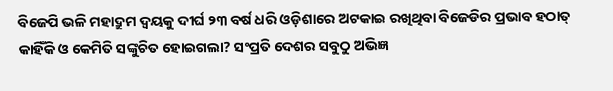ବିଜେପି ଭଳି ମହାଦ୍ରୁମ ଦ୍ବୟକୁ ଦୀର୍ଘ ୨୩ ବର୍ଷ ଧରି ଓଡ଼ିଶାରେ ଅଟକାଇ ରଖିଥିବା ବିଜେଡିର ପ୍ରଭାବ ହଠାତ୍ କାହିଁକି ଓ କେମିତି ସଙ୍କୁଚିତ ହୋଇଗଲା? ସଂପ୍ରତି ଦେଶର ସବୁଠୁ ଅଭିଜ୍ଞ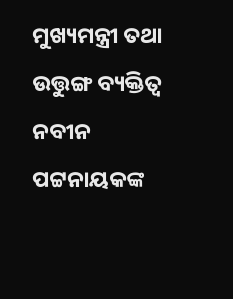ମୁଖ୍ୟମନ୍ତ୍ରୀ ତଥା ଉତ୍ତୁଙ୍ଗ ବ୍ୟକ୍ତିତ୍ବ ନବୀନ ପଟ୍ଟନାୟକଙ୍କ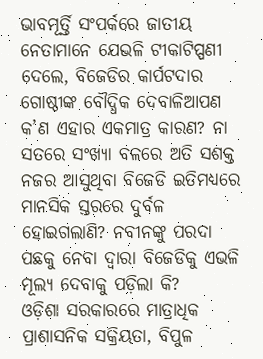ଭାବମୂର୍ତ୍ତି ସଂପର୍କରେ ଜାତୀୟ ନେତାମାନେ ଯେଭଳି ଟୀକାଟିପ୍ପଣୀ ଦେଲେ, ବିଜେଡିର କାର୍ପଟଦାର ଗୋଷ୍ଠୀଙ୍କ ବୌଦ୍ଧିକ ଦେବାଳିଆପଣ କ’ଣ ଏହାର ଏକମାତ୍ର କାରଣ? ନା ସତରେ ସଂଖ୍ୟା ବଳରେ ଅତି ସଶକ୍ତ ନଜର ଆସୁଥିବା ବିଜେଡି ଇତିମଧ୍ୟରେ ମାନସିକ ସ୍ତରରେ ଦୁର୍ବଳ ହୋଇଗଲାଣି? ନବୀନଙ୍କୁ ପରଦା ପଛକୁ ନେବା ଦ୍ବାରା ବିଜେଡିକୁ ଏଭଳି ମୂଲ୍ୟ ଦେବାକୁ ପଡ଼ିଲା କି?
ଓଡ଼ିଶା ସରକାରରେ ମାତ୍ରାଧିକ ପ୍ରାଶାସନିକ ସକ୍ରିୟତା, ବିପୁଳ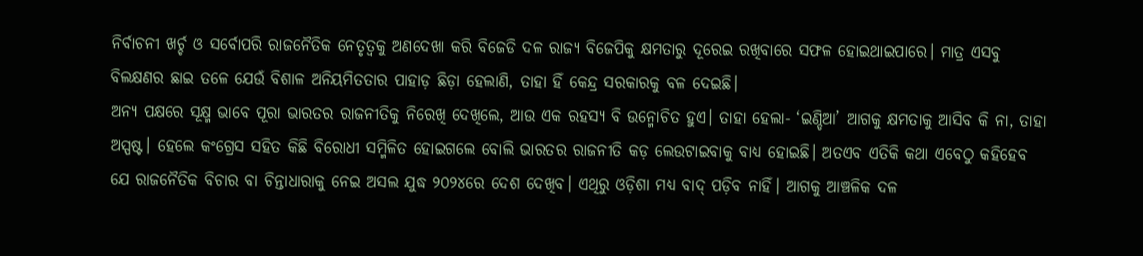ନିର୍ବାଚନୀ ଖର୍ଚ୍ଚ ଓ ସର୍ବୋପରି ରାଜନୈତିକ ନେତୃତ୍ବକୁ ଅଣଦେଖା କରି ବିଜେଡି ଦଳ ରାଜ୍ୟ ବିଜେପିକୁ କ୍ଷମତାରୁ ଦୂରେଇ ରଖିବାରେ ସଫଳ ହୋଇଥାଇପାରେ। ମାତ୍ର ଏସବୁ ବିଲକ୍ଷଣର ଛାଇ ତଳେ ଯେଉଁ ବିଶାଳ ଅନିୟମିତତାର ପାହାଡ଼ ଛିଡ଼ା ହେଲାଣି, ତାହା ହିଁ କେନ୍ଦ୍ର ସରକାରକୁ ବଳ ଦେଇଛି।
ଅନ୍ୟ ପକ୍ଷରେ ସୂକ୍ଷ୍ମ ଭାବେ ପୂରା ଭାରତର ରାଜନୀତିକୁ ନିରେଖି ଦେଖିଲେ, ଆଉ ଏକ ରହସ୍ୟ ବି ଉନ୍ମୋଚିତ ହୁଏ। ତାହା ହେଲା- ‘ଇଣ୍ଡିଆ’ ଆଗକୁ କ୍ଷମତାକୁ ଆସିବ କି ନା, ତାହା ଅସ୍ପଷ୍ଟ। ହେଲେ କଂଗ୍ରେସ ସହିତ କିଛି ବିରୋଧୀ ସମ୍ମିଳିତ ହୋଇଗଲେ ବୋଲି ଭାରତର ରାଜନୀତି କଡ଼ ଲେଉଟାଇବାକୁ ବାଧ୍ୟ ହୋଇଛି। ଅତଏବ ଏତିକି କଥା ଏବେଠୁ କହିହେବ ଯେ ରାଜନୈତିକ ବିଚାର ବା ଚିନ୍ତାଧାରାକୁ ନେଇ ଅସଲ ଯୁଦ୍ଧ ୨୦୨୪ରେ ଦେଶ ଦେଖିବ। ଏଥିରୁ ଓଡ଼ିଶା ମଧ୍ୟ ବାଦ୍‌ ପଡ଼ିବ ନାହିଁ। ଆଗକୁ ଆଞ୍ଚଳିକ ଦଳ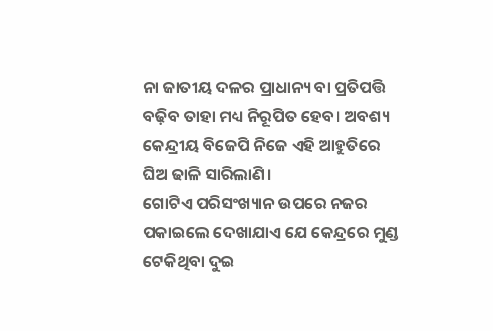ନା ଜାତୀୟ ଦଳର ପ୍ରାଧାନ୍ୟ ବା ପ୍ରତିପତ୍ତି ବଢ଼ିବ ତାହା ମଧ୍ୟ ନିରୂପିତ ହେବ। ଅବଶ୍ୟ କେନ୍ଦ୍ରୀୟ ବିଜେପି ନିଜେ ଏହି ଆହୁତିରେ ଘିଅ ଢାଳି ସାରିଲାଣି।
ଗୋଟିଏ ପରିସଂଖ୍ୟାନ ଉପରେ ନଜର ପକାଇଲେ ଦେଖାଯାଏ ଯେ କେନ୍ଦ୍ରରେ ମୁଣ୍ଡ ଟେକିଥିବା ଦୁଇ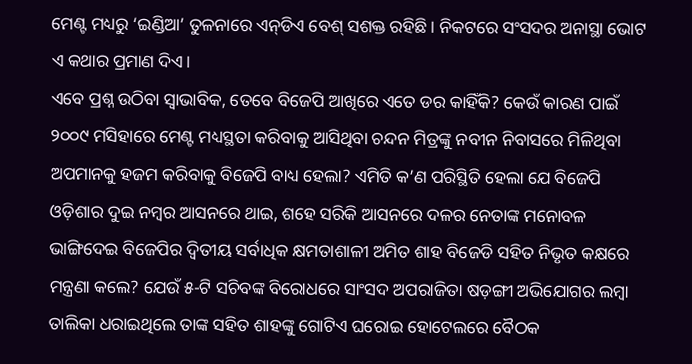ମେଣ୍ଟ ମଧ୍ୟରୁ ‘ଇଣ୍ଡିଆ’ ତୁଳନାରେ ଏନ୍‌ଡିଏ ବେଶ୍‌ ସଶକ୍ତ ରହିଛି। ନିକଟରେ ସଂସଦର ଅନାସ୍ଥା ଭୋଟ ଏ କଥାର ପ୍ରମାଣ ଦିଏ।
ଏବେ ପ୍ରଶ୍ନ ଉଠିବା ସ୍ବାଭାବିକ, ତେବେ ବିଜେପି ଆଖିରେ ଏତେ ଡର କାହିଁକି? କେଉଁ କାରଣ ପାଇଁ ୨୦୦୯ ମସିହାରେ ମେଣ୍ଟ ମଧ୍ୟସ୍ଥତା କରିବାକୁ ଆସିଥିବା ଚନ୍ଦନ ମିତ୍ରଙ୍କୁ ନବୀନ ନିବାସରେ ମିଳିଥିବା ଅପମାନକୁ ହଜମ କରିବାକୁ ବିଜେପି ବାଧ୍ୟ ହେଲା? ଏମିତି କ’ଣ ପରିସ୍ଥିତି ହେଲା ଯେ ବିଜେପି ଓଡ଼ିଶାର ଦୁଇ ନମ୍ବର ଆସନରେ ଥାଇ, ଶହେ ସରିକି ଆସନରେ ଦଳର ନେତାଙ୍କ ମନୋବଳ ଭାଙ୍ଗିଦେଇ ବିଜେପିର ଦ୍ବିତୀୟ ସର୍ବାଧିକ କ୍ଷମତାଶାଳୀ ଅମିତ ଶାହ ବିଜେଡି ସହିତ ନିଭୃତ କକ୍ଷରେ ମନ୍ତ୍ରଣା କଲେ? ଯେଉଁ ୫-ଟି ସଚିବଙ୍କ ବିରୋଧରେ ସାଂସଦ ଅପରାଜିତା ଷଡ଼ଙ୍ଗୀ ଅଭିଯୋଗର ଲମ୍ବା ତାଲିକା ଧରାଇଥିଲେ ତାଙ୍କ ସହିତ ଶାହଙ୍କୁ ଗୋଟିଏ ଘରୋଇ ହୋଟେଲରେ ବୈଠକ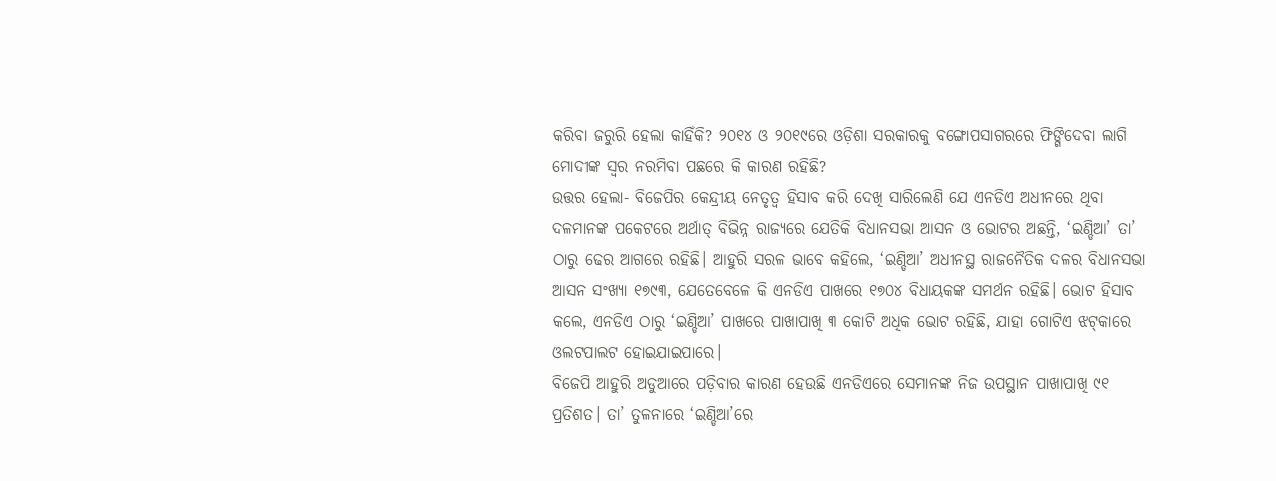କରିବା ଜରୁରି ହେଲା କାହିଁକି? ୨୦୧୪ ଓ ୨୦୧୯ରେ ଓଡ଼ିଶା ସରକାରକୁ ବଙ୍ଗୋପସାଗରରେ ଫିଙ୍ଗିଦେବା ଲାଗି ମୋଦୀଙ୍କ ସ୍ବର ନରମିବା ପଛରେ କି କାରଣ ରହିଛି?
ଉତ୍ତର ହେଲା- ବିଜେପିର କେନ୍ଦ୍ରୀୟ ନେତୃତ୍ବ ହିସାବ କରି ଦେଖି ସାରିଲେଣି ଯେ ଏନଡିଏ ଅଧୀନରେ ଥିବା ଦଳମାନଙ୍କ ପକେଟରେ ଅର୍ଥାତ୍ ବିଭିନ୍ନ ରାଜ୍ୟରେ ଯେତିକି ବିଧାନସଭା ଆସନ ଓ ଭୋଟର ଅଛନ୍ତି, ‘ଇଣ୍ଡିଆ’ ତା’ ଠାରୁ ଢେର ଆଗରେ ରହିଛି। ଆହୁରି ସରଳ ଭାବେ କହିଲେ, ‘ଇଣ୍ଡିଆ’ ଅଧୀନସ୍ଥ ରାଜନୈତିକ ଦଳର ବିଧାନସଭା ଆସନ ସଂଖ୍ୟା ୧୭୯୩, ଯେତେବେଳେ କି ଏନଡିଏ ପାଖରେ ୧୭୦୪ ବିଧାୟକଙ୍କ ସମର୍ଥନ ରହିଛି। ଭୋଟ ହିସାବ କଲେ, ଏନଡିଏ ଠାରୁ ‘ଇଣ୍ଡିଆ’ ପାଖରେ ପାଖାପାଖି ୩ କୋଟି ଅଧିକ ଭୋଟ ରହିଛି, ଯାହା ଗୋଟିଏ ଝଟ୍‌କାରେ ଓଲଟପାଲଟ ହୋଇଯାଇପାରେ।
ବିଜେପି ଆହୁରି ଅଡୁଆରେ ପଡ଼ିବାର କାରଣ ହେଉଛି ଏନଡିଏରେ ସେମାନଙ୍କ ନିଜ ଉପସ୍ଥାନ ପାଖାପାଖି ୯୧ ପ୍ରତିଶତ। ତା’ ତୁଳନାରେ ‘ଇଣ୍ଡିଆ’ରେ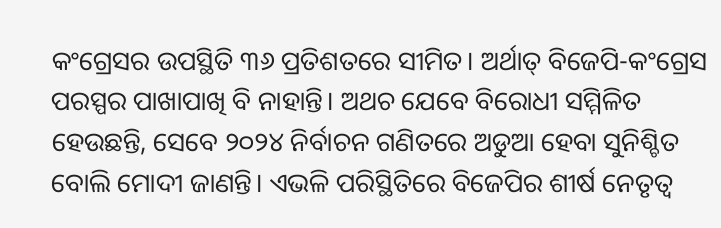କଂଗ୍ରେସର ଉପସ୍ଥିତି ୩୬ ପ୍ରତିଶତରେ ସୀମିତ। ଅର୍ଥାତ୍ ବିଜେପି-କଂଗ୍ରେସ ପରସ୍ପର ପାଖାପାଖି ବି ନାହାନ୍ତି। ଅଥଚ ଯେବେ ବିରୋଧୀ ସମ୍ମିଳିତ ହେଉଛନ୍ତି, ସେବେ ୨୦୨୪ ନିର୍ବାଚନ ଗଣିତରେ ଅଡୁଆ ହେବା ସୁନିଶ୍ଚିତ ବୋଲି ମୋଦୀ ଜାଣନ୍ତି। ଏଭଳି ପରିସ୍ଥିତିରେ ବିଜେପିର ଶୀର୍ଷ ନେତୃତ୍ବ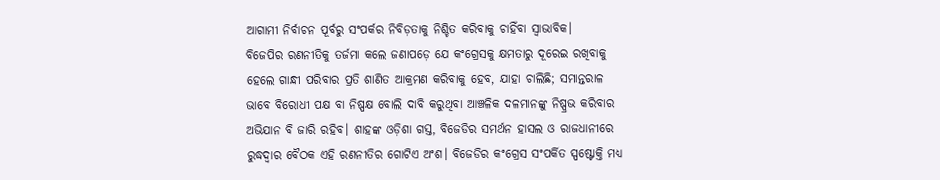ଆଗାମୀ ନିର୍ବାଚନ ପୂର୍ବରୁ ସଂପର୍କର ନିବିଡ଼ତାକୁ ନିଶ୍ଚିତ କରିବାକୁ ଚାହିଁବା ସ୍ବାଭାବିକ।
ବିଜେପିର ରଣନୀତିକୁ ତର୍ଜମା କଲେ ଜଣାପଡ଼େ ଯେ କଂଗ୍ରେସକୁ କ୍ଷମତାରୁ ଦୂରେଇ ରଖିବାକୁ ହେଲେ ଗାନ୍ଧୀ ପରିବାର ପ୍ରତି ଶାଣିତ ଆକ୍ରମଣ କରିବାକୁ ହେବ, ଯାହା ଚାଲିଛି; ସମାନ୍ତରାଳ ଭାବେ ବିରୋଧୀ ପକ୍ଷ ବା ନିଷ୍ପକ୍ଷ ବୋଲି ଦାବି କରୁଥିବା ଆଞ୍ଚଳିକ ଦଳମାନଙ୍କୁ ନିଷ୍ପ୍ରଭ କରିବାର ଅଭିଯାନ ବି ଜାରି ରହିବ। ଶାହଙ୍କ ଓଡ଼ିଶା ଗସ୍ତ, ବିଜେଡିର ସମର୍ଥନ ହାସଲ ଓ ରାଜଧାନୀରେ ରୁଦ୍ଧଦ୍ବାର ବୈଠକ ଏହି ରଣନୀତିର ଗୋଟିଏ ଅଂଶ। ବିଜେଡିର କଂଗ୍ରେସ ସଂପର୍କିତ ସ୍ପଷ୍ଟୋକ୍ତି ମଧ୍ୟ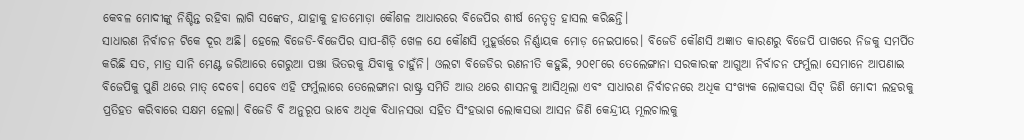କେବଳ ମୋଦୀଙ୍କୁ ନିଶ୍ଚିନ୍ତ ରହିବା ଲାଗି ସଙ୍କେତ, ଯାହାକୁ ହାତମୋଡ଼ା କୌଶଳ ଆଧାରରେ ବିଜେପିର ଶୀର୍ଷ ନେତୃତ୍ବ ହାସଲ କରିଛନ୍ତି।
ସାଧାରଣ ନିର୍ବାଚନ ଟିକେ ଦୂର ଅଛି। ହେଲେ ବିଜେଡି-ବିଜେପିର ସାପ-ଶିଡ଼ି ଖେଳ ଯେ କୌଣସି ମୁହୂର୍ତ୍ତରେ ନିର୍ଣ୍ଣାୟକ ମୋଡ଼ ନେଇପାରେ। ବିଜେଡି କୌଣସି ଅଜ୍ଞାତ କାରଣରୁ ବିଜେପି ପାଖରେ ନିଜକୁ ସମର୍ପିତ କରିଛି ସତ, ମାତ୍ର ସାନି ମେଣ୍ଟ ଜରିଆରେ ଗେରୁଆ ପଞ୍ଝା ଭିତରକୁ ଯିବାକୁ ଚାହୁଁନି। ଓଲଟା ବିଜେଡିର ରଣନୀତି କହୁଛି, ୨୦୧୮ରେ ତେଲେଙ୍ଗାନା ସରକାରଙ୍କ ଆଗୁଆ ନିର୍ବାଚନ ଫର୍ମୁଲା ସେମାନେ ଆପଣାଇ ବିଜେପିକୁ ପୁଣି ଥରେ ମାତ୍ ଦେବେ। ସେବେ ଏହି ଫର୍ମୁଲାରେ ତେଲେଙ୍ଗାନା ରାଷ୍ଟ୍ର ସମିତି ଆଉ ଥରେ ଶାସନକୁ ଆସିଥିଲା ଏବଂ ସାଧାରଣ ନିର୍ବାଚନରେ ଅଧିକ ସଂଖ୍ୟକ ଲୋକସଭା ସିଟ୍ ଜିଣି ମୋଦୀ ଲହରକୁ ପ୍ରତିହତ କରିବାରେ ସକ୍ଷମ ହେଲା। ବିଜେଡି ବି ଅନୁରୂପ ଭାବେ ଅଧିକ ବିଧାନସଭା ସହିତ ସିଂହଭାଗ ଲୋକସଭା ଆସନ ଜିଣି କେନ୍ଦ୍ରୀୟ ମୂଲଚାଲକୁ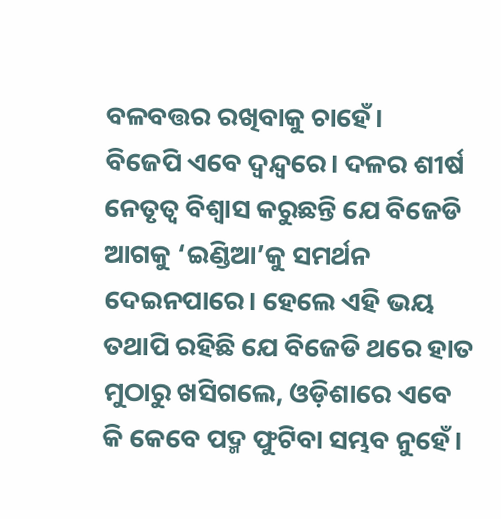ବଳବତ୍ତର ରଖିବାକୁ ଚାହେଁ।
ବିଜେପି ଏବେ ଦ୍ବନ୍ଦ୍ବରେ। ଦଳର ଶୀର୍ଷ ନେତୃତ୍ବ ବିଶ୍ବାସ କରୁଛନ୍ତି ଯେ ବିଜେଡି ଆଗକୁ ‘ଇଣ୍ଡିଆ’କୁ ସମର୍ଥନ ଦେଇନପାରେ। ହେଲେ ଏହି ଭୟ ତଥାପି ରହିଛି ଯେ ବିଜେଡି ଥରେ ହାତ ମୁଠାରୁ ଖସିଗଲେ, ଓଡ଼ିଶାରେ ଏବେ କି କେବେ ପଦ୍ମ ଫୁଟିବା ସମ୍ଭବ ନୁହେଁ।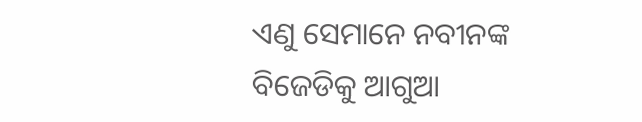ଏଣୁ ସେମାନେ ନବୀନଙ୍କ ବିଜେଡିକୁ ଆଗୁଆ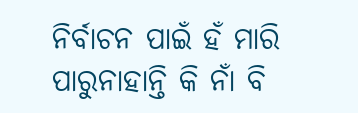ନିର୍ବାଚନ ପାଇଁ ହଁ ମାରି ପାରୁନାହାନ୍ତି କି ନାଁ ବି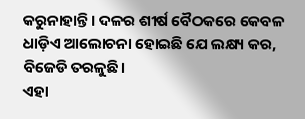କରୁନାହାନ୍ତି। ଦଳର ଶୀର୍ଷ ବୈଠକରେ କେବଳ ଧାଡ଼ିଏ ଆଲୋଚନା ହୋଇଛି ଯେ ଲକ୍ଷ୍ୟ କର, ବିଜେଡି ତରଳୁଛି।
ଏହା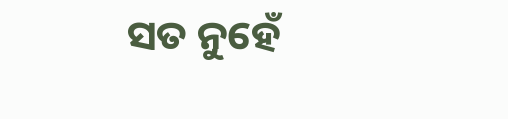ସତ ନୁହେଁ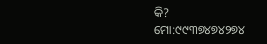କି?
ମୋ:୯୯୩୭୪୭୪୨୭୪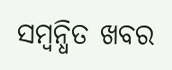ସମ୍ବନ୍ଧିତ ଖବର